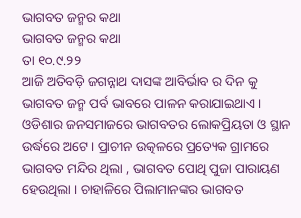ଭାଗବତ ଜନ୍ମର କଥା
ଭାଗବତ ଜନ୍ମର କଥା
ତା ୧୦.୯.୨୨
ଆଜି ଅତିବଡ଼ି ଜଗନ୍ନାଥ ଦାସଙ୍କ ଆବିର୍ଭାବ ର ଦିନ କୁ ଭାଗବତ ଜନ୍ମ ପର୍ବ ଭାବରେ ପାଳନ କରାଯାଇଥାଏ।
ଓଡିଶାର ଜନସମାଜରେ ଭାଗବତର ଲୋକପ୍ରିୟତା ଓ ସ୍ଥାନ ଉର୍ଦ୍ଧରେ ଅଟେ। ପ୍ରାଚୀନ ଉତ୍କଳରେ ପ୍ରତ୍ୟେକ ଗ୍ରାମରେ ଭାଗବତ ମନ୍ଦିର ଥିଲା , ଭାଗବତ ପୋଥି ପୁଜା ପାରାୟଣ ହେଉଥିଲା । ଚାହାଳିରେ ପିଲାମାନଙ୍କର ଭାଗବତ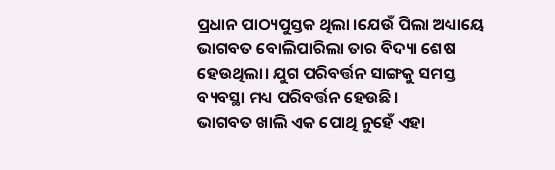ପ୍ରଧାନ ପାଠ୍ୟପୁସ୍ତକ ଥିଲା ।ଯେଉଁ ପିଲା ଅଧ୍ୟାୟେ ଭାଗବତ ବୋଲିପାରିଲା ତାର ବିଦ୍ୟା ଶେଷ ହେଉଥିଲା। ଯୁଗ ପରିବର୍ତ୍ତନ ସାଙ୍ଗକୁ ସମସ୍ତ ବ୍ୟବସ୍ଥା ମଧ୍ୟ ପରିବର୍ତ୍ତନ ହେଉଛି।
ଭାଗବତ ଖାଲି ଏକ ପୋଥି ନୁହେଁ ଏହା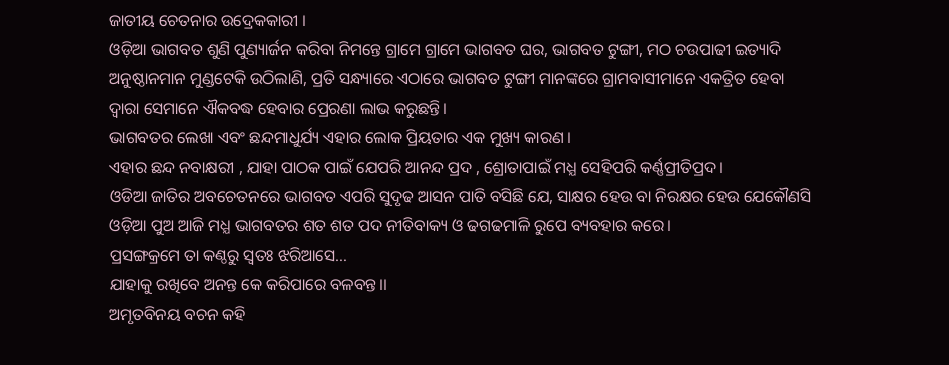ଜାତୀୟ ଚେତନାର ଉଦ୍ରେକକାରୀ ।
ଓଡ଼ିଆ ଭାଗବତ ଶୁଣି ପୁଣ୍ୟାର୍ଜନ କରିବା ନିମନ୍ତେ ଗ୍ରାମେ ଗ୍ରାମେ ଭାଗବତ ଘର, ଭାଗବତ ଟୁଙ୍ଗୀ, ମଠ ଚଉପାଢୀ ଇତ୍ୟାଦି ଅନୁଷ୍ଠାନମାନ ମୁଣ୍ଡଟେକି ଉଠିଲାଣି, ପ୍ରତି ସନ୍ଧ୍ୟାରେ ଏଠାରେ ଭାଗବତ ଟୁଙ୍ଗୀ ମାନଙ୍କରେ ଗ୍ରାମବାସୀମାନେ ଏକତ୍ରିତ ହେବା ଦ୍ୱାରା ସେମାନେ ଐକବଦ୍ଧ ହେବାର ପ୍ରେରଣା ଲାଭ କରୁଛନ୍ତି।
ଭାଗବତର ଲେଖା ଏବଂ ଛନ୍ଦମାଧୁର୍ଯ୍ୟ ଏହାର ଲୋକ ପ୍ରିୟତାର ଏକ ମୁଖ୍ୟ କାରଣ ।
ଏହାର ଛନ୍ଦ ନବାକ୍ଷରୀ , ଯାହା ପାଠକ ପାଇଁ ଯେପରି ଆନନ୍ଦ ପ୍ରଦ , ଶ୍ରୋତାପାଇଁ ମଧ୍ଯ ସେହିପରି କର୍ଣ୍ଣପ୍ରୀତିପ୍ରଦ।
ଓଡିଆ ଜାତିର ଅବଚେତନରେ ଭାଗବତ ଏପରି ସୁଦୃଢ ଆସନ ପାତି ବସିଛି ଯେ, ସାକ୍ଷର ହେଉ ବା ନିରକ୍ଷର ହେଉ ଯେକୌଣସି ଓଡ଼ିଆ ପୁଅ ଆଜି ମଧ୍ଯ ଭାଗବତର ଶତ ଶତ ପଦ ନୀତିବାକ୍ୟ ଓ ଢଗଢମାଳି ରୁପେ ବ୍ୟବହାର କରେ।
ପ୍ରସଙ୍ଗକ୍ରମେ ତା କଣ୍ଠରୁ ସ୍ବତଃ ଝରିଆସେ…
ଯାହାକୁ ରଖିବେ ଅନନ୍ତ କେ କରିପାରେ ବଳବନ୍ତ।।
ଅମୃତବିନୟ ବଚନ କହି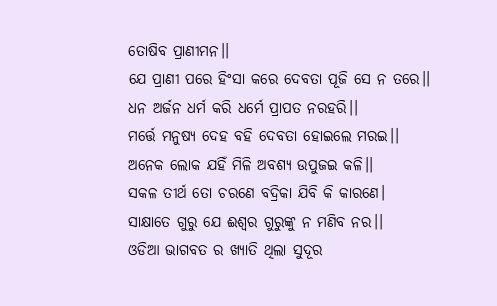ତୋଷିବ ପ୍ରାଣୀମନ।।
ଯେ ପ୍ରାଣୀ ପରେ ହିଂସା କରେ ଦେବତା ପୂଜି ସେ ନ ତରେ।।
ଧନ ଅର୍ଜନ ଧର୍ମ କରି ଧର୍ମେ ପ୍ରାପତ ନରହରି।।
ମର୍ତ୍ତେ ମନୁଷ୍ଯ ଦେହ ବହି ଦେବତା ହୋଇଲେ ମରଇ।।
ଅନେକ ଲୋକ ଯହିଁ ମିଳି ଅବଶ୍ୟ ଉପୁଜଇ କଳି।।
ସକଳ ତୀର୍ଥ ତୋ ଚରଣେ ବଦ୍ରିକା ଯିବି କି କାରଣେ।
ସାକ୍ଷାତେ ଗୁରୁ ଯେ ଈଶ୍ବର ଗୁରୁଙ୍କୁ ନ ମଣିବ ନର।।
ଓଡିଆ ଭାଗବତ ର ଖ୍ୟାତି ଥିଲା ସୁଦୂର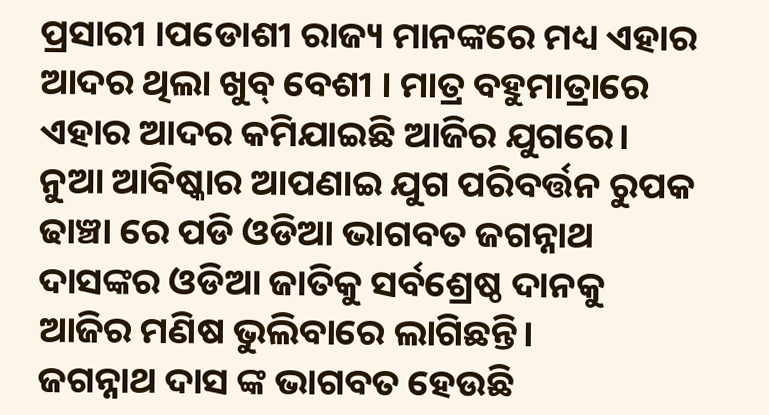ପ୍ରସାରୀ ।ପଡୋଶୀ ରାଜ୍ୟ ମାନଙ୍କରେ ମଧ୍ୟ ଏହାର ଆଦର ଥିଲା ଖୁବ୍ ବେଶୀ । ମାତ୍ର ବହୁମାତ୍ରାରେ ଏହାର ଆଦର କମିଯାଇଛି ଆଜିର ଯୁଗରେ। ନୁଆ ଆବିଷ୍କାର ଆପଣାଇ ଯୁଗ ପରିବର୍ତ୍ତନ ରୁପକ ଢାଞ୍ଚା ରେ ପଡି ଓଡିଆ ଭାଗବତ ଜଗନ୍ନାଥ ଦାସଙ୍କର ଓଡିଆ ଜାତିକୁ ସର୍ବଶ୍ରେଷ୍ଠ ଦାନକୁ ଆଜିର ମଣିଷ ଭୁଲିବାରେ ଲାଗିଛନ୍ତି।
ଜଗନ୍ନାଥ ଦାସ ଙ୍କ ଭାଗବତ ହେଉଛି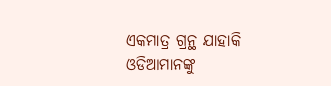ଏକମାତ୍ର ଗ୍ରନ୍ଥ ଯାହାକି ଓଡିଆମାନଙ୍କୁ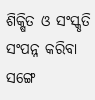ଶିକ୍ଷିତ ଓ ସଂସ୍କୃତି ସଂପନ୍ନ କରିବା ସଙ୍ଗେ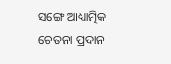ସଙ୍ଗେ ଆଧ୍ୟାତ୍ମିକ ଚେତନା ପ୍ରଦାନ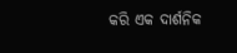କରି ଏକ ଦାର୍ଶନିକ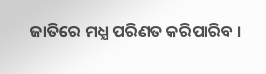ଜାତିରେ ମଧ୍ଯ ପରିଣତ କରିପାରିବ ।